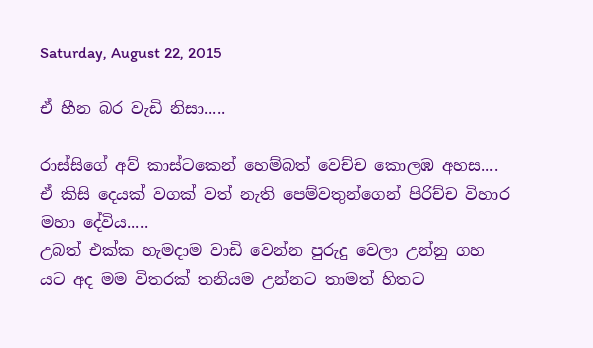Saturday, August 22, 2015

ඒ හීන බර වැඩි නිසා.....

රාස්සිගේ අව් කාස්ටකෙන් හෙම්බත් වෙච්ච කොලඹ අහස....
ඒ කිසි දෙයක් වගක් වත් නැති පෙම්වතුන්ගෙන් පිරිච්ච විහාර මහා දේවිය.....
උබත් එක්ක හැමදාම වාඩි වෙන්න පුරුදු වෙලා උන්නු ගහ යට අද මම විතරක් තනියම උන්නට තාමත් හිතට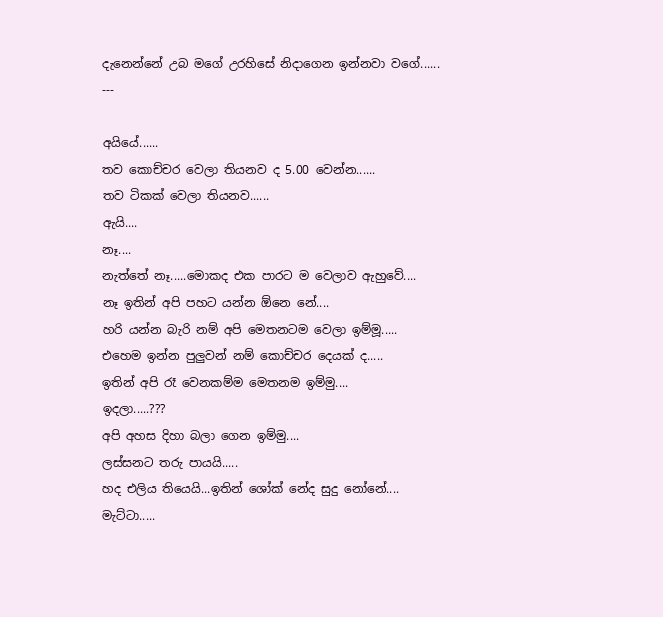දැනෙන්නේ උබ මගේ උරහිසේ නිදාගෙන ඉන්නවා වගේ......
---

අයියේ......
තව කොච්චර වෙලා තියනව ද 5.00 වෙන්න......
තව ටිකක් වෙලා තියනව......
ඇයි....
නෑ....
නැත්තේ නෑ.....මොකද එක පාරට ම වෙලාව ඇහුවේ....
නෑ ඉතින් අපි පහට යන්න ඕනෙ නේ....
හරි යන්න බැරි නම් අපි මෙතනටම වෙලා ඉම්මූ.....
එහෙම ඉන්න පුලුවන් නම් කොච්චර දෙයක් ද.....
ඉතින් අපි රෑ වෙනකම්ම මෙතනම ඉම්මු....
ඉදලා.....???
අපි අහස දිහා බලා ගෙන ඉම්මු....
ලස්සනට තරු පායයි.....
හද එලිය තියෙයි...ඉතින් ශෝක් නේද සුදු නෝනේ....
මැට්ටා.....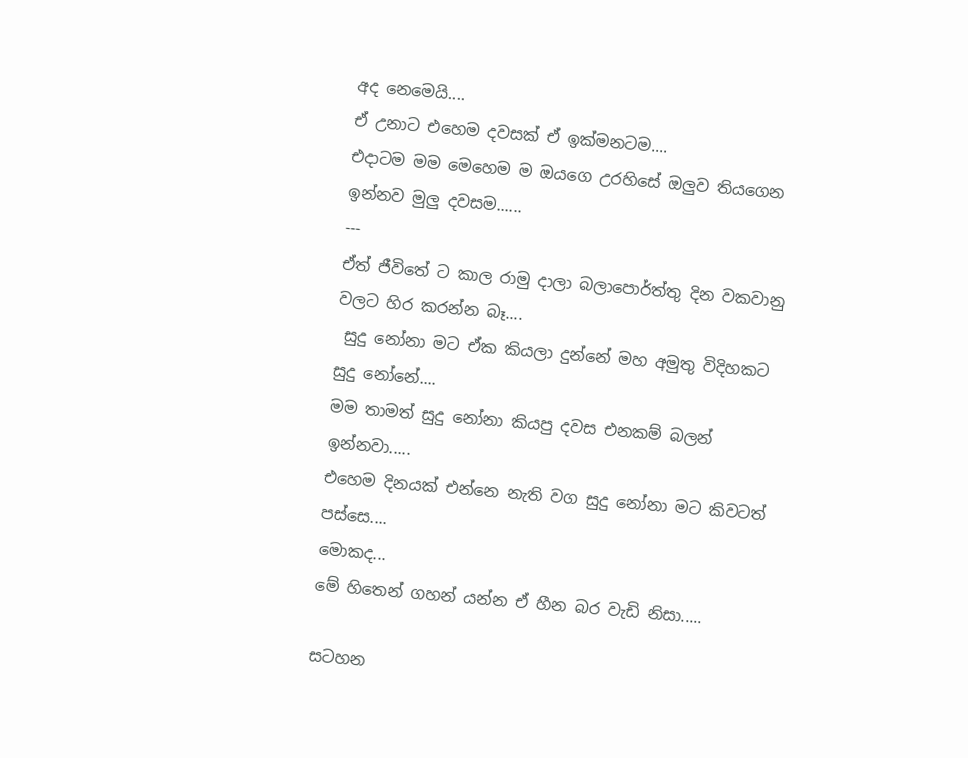අද නෙමෙයි....
ඒ උනාට එහෙම දවසක් ඒ ඉක්මනටම....
එදාටම මම මෙහෙම ම ඔයගෙ උරහිසේ ඔලුව තියගෙන ඉන්නව මුලු දවසම......
---
ඒත් ජීවිතේ ට කාල රාමු දාලා බලාපොර්ත්තු දින වකවානු වලට හිර කරන්න බෑ....
 සුදු නෝනා මට ඒක කියලා දුන්නේ මහ අමුතු විදිහකට සුදු නෝනේ....
මම තාමත් සුදු නෝනා කියපු දවස එනකම් බලන් ඉන්නවා.....
එහෙම දිනයක් එන්නෙ නැති වග සුදු නෝනා මට කිවටත් පස්සෙ....
මොකද...
මේ හිතෙන් ගහන් යන්න ඒ හීන බර වැඩි නිසා.....

සටහන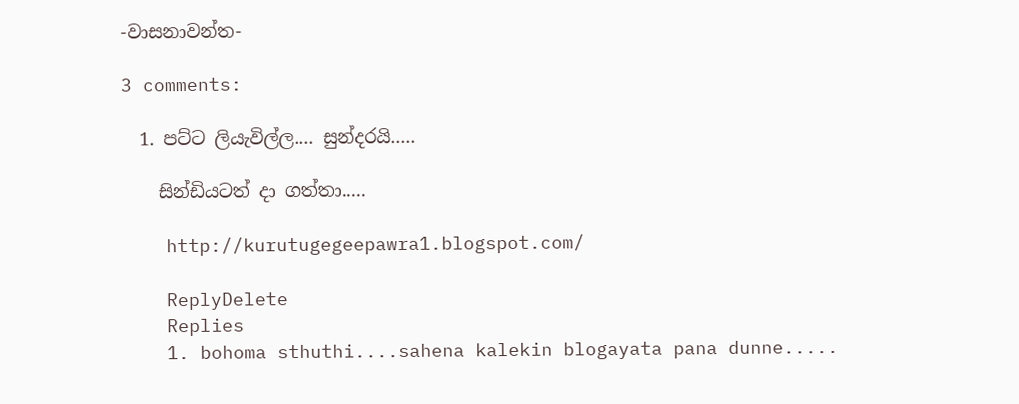-වාසනාවන්ත-

3 comments:

  1. පට්ට ලියැවිල්ල.... සුන්දරයි.....

    සින්ඩියටත් දා ගත්තා.....

    http://kurutugegeepawra1.blogspot.com/

    ReplyDelete
    Replies
    1. bohoma sthuthi....sahena kalekin blogayata pana dunne.....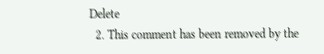Delete
  2. This comment has been removed by the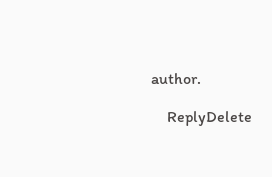author.

    ReplyDelete